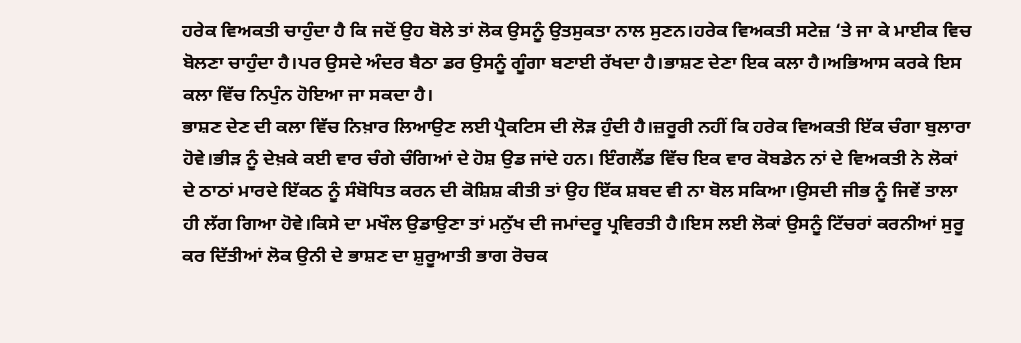ਹਰੇਕ ਵਿਅਕਤੀ ਚਾਹੁੰਦਾ ਹੈ ਕਿ ਜਦੋਂ ਉਹ ਬੋਲੇ ਤਾਂ ਲੋਕ ਉਸਨੂੰ ਉਤਸੁਕਤਾ ਨਾਲ ਸੁਣਨ।ਹਰੇਕ ਵਿਅਕਤੀ ਸਟੇਜ਼ ‘ਤੇ ਜਾ ਕੇ ਮਾਈਕ ਵਿਚ ਬੋਲਣਾ ਚਾਹੁੰਦਾ ਹੈ।ਪਰ ਉਸਦੇ ਅੰਦਰ ਬੈਠਾ ਡਰ ਉਸਨੂੰ ਗੂੰਗਾ ਬਣਾਈ ਰੱਖਦਾ ਹੈ।ਭਾਸ਼ਣ ਦੇਣਾ ਇਕ ਕਲਾ ਹੈ।ਅਭਿਆਸ ਕਰਕੇ ਇਸ ਕਲਾ ਵਿੱਚ ਨਿਪੁੰਨ ਹੋਇਆ ਜਾ ਸਕਦਾ ਹੈ।
ਭਾਸ਼ਣ ਦੇਣ ਦੀ ਕਲਾ ਵਿੱਚ ਨਿਖ਼ਾਰ ਲਿਆਉਣ ਲਈ ਪ੍ਰੈਕਟਿਸ ਦੀ ਲੋੜ ਹੁੰਦੀ ਹੈ।ਜ਼ਰੂਰੀ ਨਹੀਂ ਕਿ ਹਰੇਕ ਵਿਅਕਤੀ ਇੱਕ ਚੰਗਾ ਬੁਲਾਰਾ ਹੋਵੇ।ਭੀੜ ਨੂੰ ਦੇਖ਼ਕੇ ਕਈ ਵਾਰ ਚੰਗੇ ਚੰਗਿਆਂ ਦੇ ਹੋਸ਼ ਉਡ ਜਾਂਦੇ ਹਨ। ਇੰਗਲੈਂਡ ਵਿੱਚ ਇਕ ਵਾਰ ਕੋਬਡੇਨ ਨਾਂ ਦੇ ਵਿਅਕਤੀ ਨੇ ਲੋਕਾਂ ਦੇ ਠਾਠਾਂ ਮਾਰਦੇ ਇੱਕਠ ਨੂੰ ਸੰਬੋਧਿਤ ਕਰਨ ਦੀ ਕੋਸ਼ਿਸ਼ ਕੀਤੀ ਤਾਂ ਉਹ ਇੱਕ ਸ਼ਬਦ ਵੀ ਨਾ ਬੋਲ ਸਕਿਆ।ਉਸਦੀ ਜੀਭ ਨੂੰ ਜਿਵੇਂ ਤਾਲਾ ਹੀ ਲੱਗ ਗਿਆ ਹੋਵੇ।ਕਿਸੇ ਦਾ ਮਖੌਲ ਉਡਾਉਣਾ ਤਾਂ ਮਨੁੱਖ ਦੀ ਜਮਾਂਦਰੂ ਪ੍ਰਵਿਰਤੀ ਹੈ।ਇਸ ਲਈ ਲੋਕਾਂ ਉਸਨੂੰ ਟਿੱਚਰਾਂ ਕਰਨੀਆਂ ਸੁਰੂ ਕਰ ਦਿੱਤੀਆਂ ਲੋਕ ਉਨੀ ਦੇ ਭਾਸ਼ਣ ਦਾ ਸ਼ੁਰੂਆਤੀ ਭਾਗ ਰੋਚਕ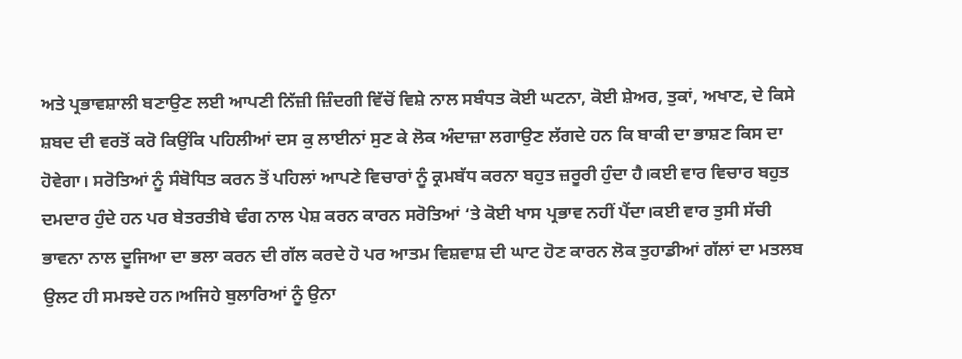ਅਤੇ ਪ੍ਰਭਾਵਸ਼ਾਲੀ ਬਣਾਉਣ ਲਈ ਆਪਣੀ ਨਿੱਜ਼ੀ ਜ਼ਿੰਦਗੀ ਵਿੱਚੋਂ ਵਿਸ਼ੇ ਨਾਲ ਸਬੰਧਤ ਕੋਈ ਘਟਨਾ, ਕੋਈ ਸ਼ੇਅਰ, ਤੁਕਾਂ, ਅਖਾਣ, ਦੇ ਕਿਸੇ ਸ਼ਬਦ ਦੀ ਵਰਤੋਂ ਕਰੋ ਕਿਉਂਕਿ ਪਹਿਲੀਆਂ ਦਸ ਕੁ ਲਾਈਨਾਂ ਸੁਣ ਕੇ ਲੋਕ ਅੰਦਾਜ਼ਾ ਲਗਾਉਣ ਲੱਗਦੇ ਹਨ ਕਿ ਬਾਕੀ ਦਾ ਭਾਸ਼ਣ ਕਿਸ ਦਾ ਹੋਵੇਗਾ। ਸਰੋਤਿਆਂ ਨੂੰ ਸੰਬੋਧਿਤ ਕਰਨ ਤੋਂ ਪਹਿਲਾਂ ਆਪਣੇ ਵਿਚਾਰਾਂ ਨੂੰ ਕ੍ਰਮਬੱਧ ਕਰਨਾ ਬਹੁਤ ਜ਼ਰੂਰੀ ਹੁੰਦਾ ਹੈ।ਕਈ ਵਾਰ ਵਿਚਾਰ ਬਹੁਤ ਦਮਦਾਰ ਹੁੰਦੇ ਹਨ ਪਰ ਬੇਤਰਤੀਬੇ ਢੰਗ ਨਾਲ ਪੇਸ਼ ਕਰਨ ਕਾਰਨ ਸਰੋਤਿਆਂ ‘ਤੇ ਕੋਈ ਖਾਸ ਪ੍ਰਭਾਵ ਨਹੀਂ ਪੈਂਦਾ।ਕਈ ਵਾਰ ਤੁਸੀ ਸੱਚੀ ਭਾਵਨਾ ਨਾਲ ਦੂਜਿਆ ਦਾ ਭਲਾ ਕਰਨ ਦੀ ਗੱਲ ਕਰਦੇ ਹੋ ਪਰ ਆਤਮ ਵਿਸ਼ਵਾਸ਼ ਦੀ ਘਾਟ ਹੋਣ ਕਾਰਨ ਲੋਕ ਤੁਹਾਡੀਆਂ ਗੱਲਾਂ ਦਾ ਮਤਲਬ ਉਲਟ ਹੀ ਸਮਝਦੇ ਹਨ।ਅਜਿਹੇ ਬੁਲਾਰਿਆਂ ਨੂੰ ਉਨਾ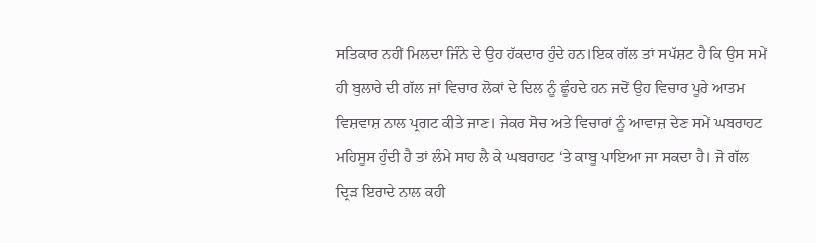ਸਤਿਕਾਰ ਨਹੀਂ ਮਿਲਦਾ ਜਿੰਨੇ ਦੇ ਉਹ ਹੱਕਦਾਰ ਹੁੰਦੇ ਹਨ।ਇਕ ਗੱਲ ਤਾਂ ਸਪੱਸ਼ਟ ਹੈ ਕਿ ਉਸ ਸਮੇਂ ਹੀ ਬੁਲਾਰੇ ਦੀ ਗੱਲ ਜਾਂ ਵਿਚਾਰ ਲੋਕਾਂ ਦੇ ਦਿਲ ਨੂੰ ਛੂੰਹਦੇ ਹਨ ਜਦੋਂ ਉਹ ਵਿਚਾਰ ਪੂਰੇ ਆਤਮ ਵਿਸ਼ਵਾਸ਼ ਨਾਲ ਪ੍ਰਗਟ ਕੀਤੇ ਜਾਣ। ਜੇਕਰ ਸੋਚ ਅਤੇ ਵਿਚਾਰਾਂ ਨੂੰ ਆਵਾਜ਼ ਦੇਣ ਸਮੇਂ ਘਬਰਾਹਟ ਮਹਿਸੂਸ ਹੁੰਦੀ ਹੈ ਤਾਂ ਲੰਮੇ ਸਾਹ ਲੈ ਕੇ ਘਬਰਾਹਟ ‘ਤੇ ਕਾਬੂ ਪਾਇਆ ਜਾ ਸਕਦਾ ਹੈ। ਜੋ ਗੱਲ ਦ੍ਰਿੜ ਇਰਾਦੇ ਨਾਲ ਕਹੀ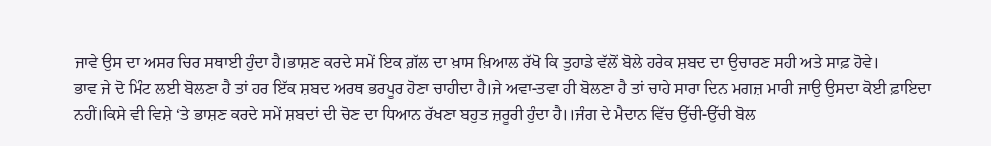ਜਾਵੇ ਉਸ ਦਾ ਅਸਰ ਚਿਰ ਸਥਾਈ ਹੁੰਦਾ ਹੈ।ਭਾਸ਼ਣ ਕਰਦੇ ਸਮੇਂ ਇਕ ਗ਼ੱਲ ਦਾ ਖ਼ਾਸ ਖ਼ਿਆਲ ਰੱਖੋ ਕਿ ਤੁਹਾਡੇ ਵੱਲੋਂ ਬੋਲੇ ਹਰੇਕ ਸ਼ਬਦ ਦਾ ਉਚਾਰਣ ਸਹੀ ਅਤੇ ਸਾਫ਼ ਹੋਵੇ।
ਭਾਵ ਜੇ ਦੋ ਮਿੰਟ ਲਈ ਬੋਲਣਾ ਹੈ ਤਾਂ ਹਰ ਇੱਕ ਸ਼ਬਦ ਅਰਥ ਭਰਪੂਰ ਹੋਣਾ ਚਾਹੀਦਾ ਹੈ।ਜੇ ਅਵਾ-ਤਵਾ ਹੀ ਬੋਲਣਾ ਹੈ ਤਾਂ ਚਾਹੇ ਸਾਰਾ ਦਿਨ ਮਗਜ਼ ਮਾਰੀ ਜਾਉ ਉਸਦਾ ਕੋਈ ਫ਼ਾਇਦਾ ਨਹੀਂ।ਕਿਸੇ ਵੀ ਵਿਸ਼ੇ ‘ਤੇ ਭਾਸ਼ਣ ਕਰਦੇ ਸਮੇਂ ਸ਼ਬਦਾਂ ਦੀ ਚੋਣ ਦਾ ਧਿਆਨ ਰੱਖਣਾ ਬਹੁਤ ਜ਼ਰੂਰੀ ਹੁੰਦਾ ਹੈ।।ਜੰਗ ਦੇ ਮੈਦਾਨ ਵਿੱਚ ਉੱਚੀ-ਉੱਚੀ ਬੋਲ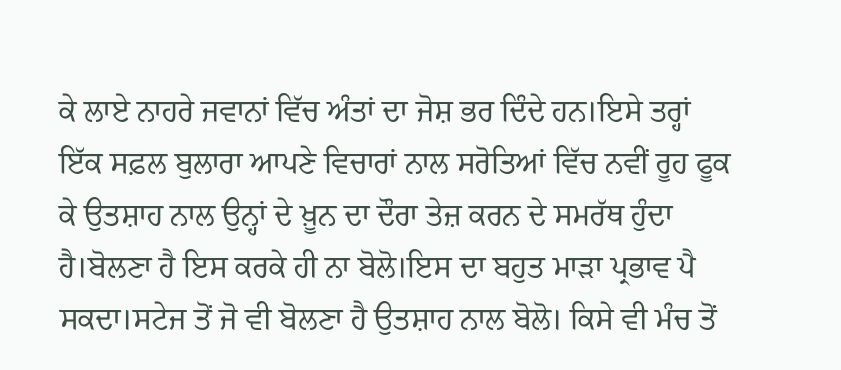ਕੇ ਲਾਏ ਨਾਹਰੇ ਜਵਾਨਾਂ ਵਿੱਚ ਅੰਤਾਂ ਦਾ ਜੋਸ਼ ਭਰ ਦਿੰਦੇ ਹਨ।ਇਸੇ ਤਰ੍ਹਾਂ ਇੱਕ ਸਫ਼ਲ ਬੁਲਾਰਾ ਆਪਣੇ ਵਿਚਾਰਾਂ ਨਾਲ ਸਰੋਤਿਆਂ ਵਿੱਚ ਨਵੀਂ ਰੂਹ ਫੂਕ ਕੇ ਉਤਸ਼ਾਹ ਨਾਲ ਉਨ੍ਹਾਂ ਦੇ ਖ਼ੂਨ ਦਾ ਦੌਰਾ ਤੇਜ਼ ਕਰਨ ਦੇ ਸਮਰੱਥ ਹੁੰਦਾ ਹੈ।ਬੋਲਣਾ ਹੈ ਇਸ ਕਰਕੇ ਹੀ ਨਾ ਬੋਲੋ।ਇਸ ਦਾ ਬਹੁਤ ਮਾੜਾ ਪ੍ਰਭਾਵ ਪੈ ਸਕਦਾ।ਸਟੇਜ ਤੋਂ ਜੋ ਵੀ ਬੋਲਣਾ ਹੈ ਉਤਸ਼ਾਹ ਨਾਲ ਬੋਲੋ। ਕਿਸੇ ਵੀ ਮੰਚ ਤੋਂ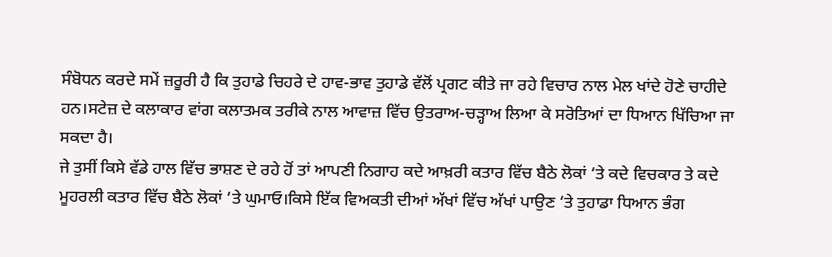ਸੰਬੋਧਨ ਕਰਦੇ ਸਮੇਂ ਜ਼ਰੂਰੀ ਹੈ ਕਿ ਤੁਹਾਡੇ ਚਿਹਰੇ ਦੇ ਹਾਵ-ਭਾਵ ਤੁਹਾਡੇ ਵੱਲੋਂ ਪ੍ਰਗਟ ਕੀਤੇ ਜਾ ਰਹੇ ਵਿਚਾਰ ਨਾਲ ਮੇਲ ਖਾਂਦੇ ਹੋਣੇ ਚਾਹੀਦੇ ਹਨ।ਸਟੇਜ਼ ਦੇ ਕਲਾਕਾਰ ਵਾਂਗ ਕਲਾਤਮਕ ਤਰੀਕੇ ਨਾਲ ਆਵਾਜ਼ ਵਿੱਚ ਉਤਰਾਅ-ਚੜ੍ਹਾਅ ਲਿਆ ਕੇ ਸਰੋਤਿਆਂ ਦਾ ਧਿਆਨ ਖਿੱਚਿਆ ਜਾ ਸਕਦਾ ਹੈ।
ਜੇ ਤੁਸੀਂ ਕਿਸੇ ਵੱਡੇ ਹਾਲ ਵਿੱਚ ਭਾਸ਼ਣ ਦੇ ਰਹੇ ਹੋਂ ਤਾਂ ਆਪਣੀ ਨਿਗਾਹ ਕਦੇ ਆਖ਼ਰੀ ਕਤਾਰ ਵਿੱਚ ਬੈਠੇ ਲੋਕਾਂ ‘ਤੇ ਕਦੇ ਵਿਚਕਾਰ ਤੇ ਕਦੇ ਮੂਹਰਲੀ ਕਤਾਰ ਵਿੱਚ ਬੈਠੇ ਲੋਕਾਂ ‘ਤੇ ਘੁਮਾਓ।ਕਿਸੇ ਇੱਕ ਵਿਅਕਤੀ ਦੀਆਂ ਅੱਖਾਂ ਵਿੱਚ ਅੱਖਾਂ ਪਾਉਣ ‘ਤੇ ਤੁਹਾਡਾ ਧਿਆਨ ਭੰਗ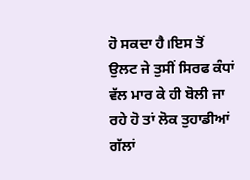ਹੋ ਸਕਦਾ ਹੈ।ਇਸ ਤੋਂ ਉਲਟ ਜੇ ਤੁਸੀਂ ਸਿਰਫ ਕੰਧਾਂ ਵੱਲ ਮਾਰ ਕੇ ਹੀ ਬੋਲੀ ਜਾ ਰਹੇ ਹੋ ਤਾਂ ਲੋਕ ਤੁਹਾਡੀਆਂ ਗੱਲਾਂ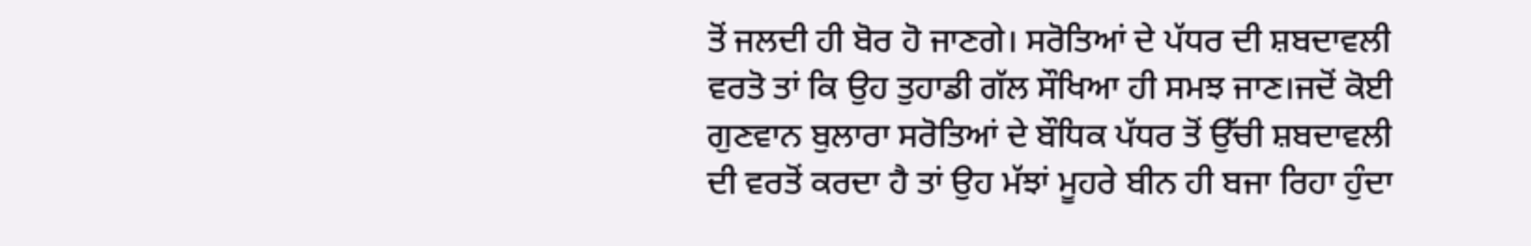ਤੋਂ ਜਲਦੀ ਹੀ ਬੋਰ ਹੋ ਜਾਣਗੇ। ਸਰੋਤਿਆਂ ਦੇ ਪੱਧਰ ਦੀ ਸ਼ਬਦਾਵਲੀ ਵਰਤੋ ਤਾਂ ਕਿ ਉਹ ਤੁਹਾਡੀ ਗੱਲ ਸੌਖਿਆ ਹੀ ਸਮਝ ਜਾਣ।ਜਦੋਂ ਕੋਈ ਗੁਣਵਾਨ ਬੁਲਾਰਾ ਸਰੋਤਿਆਂ ਦੇ ਬੌਧਿਕ ਪੱਧਰ ਤੋਂ ਉੱਚੀ ਸ਼ਬਦਾਵਲੀ ਦੀ ਵਰਤੋਂ ਕਰਦਾ ਹੈ ਤਾਂ ਉਹ ਮੱਝਾਂ ਮੂਹਰੇ ਬੀਨ ਹੀ ਬਜਾ ਰਿਹਾ ਹੁੰਦਾ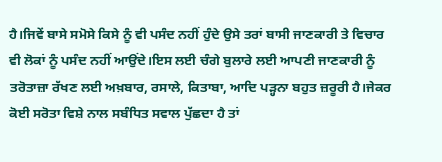ਹੈ।ਜਿਵੇਂ ਬਾਸੇ ਸਮੋਸੇ ਕਿਸੇ ਨੂੰ ਵੀ ਪਸੰਦ ਨਹੀਂ ਹੁੰਦੇ ਉਸੇ ਤਰਾਂ ਬਾਸੀ ਜਾਣਕਾਰੀ ਤੇ ਵਿਚਾਰ ਵੀ ਲੋਕਾਂ ਨੂੰ ਪਸੰਦ ਨਹੀਂ ਆਉਂਦੇ।ਇਸ ਲਈ ਚੰਗੇ ਬੁਲਾਰੇ ਲਈ ਆਪਣੀ ਜਾਣਕਾਰੀ ਨੂੰ ਤਰੋਤਾਜ਼ਾ ਰੱਖਣ ਲਈ ਅਖ਼ਬਾਰ, ਰਸਾਲੇ, ਕਿਤਾਬਾ, ਆਦਿ ਪੜ੍ਹਨਾ ਬਹੁਤ ਜ਼ਰੂਰੀ ਹੈ।ਜੇਕਰ ਕੋਈ ਸਰੋਤਾ ਵਿਸ਼ੇ ਨਾਲ ਸਬੰਧਿਤ ਸਵਾਲ ਪੁੱਛਦਾ ਹੈ ਤਾਂ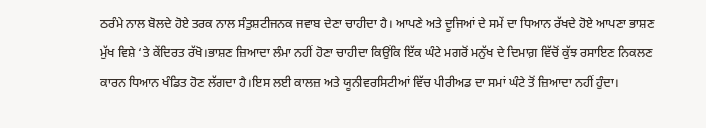ਠਰੰਮੇ ਨਾਲ ਬੋਲਦੇ ਹੋਏ ਤਰਕ ਨਾਲ ਸੰਤੁਸ਼ਟੀਜਨਕ ਜਵਾਬ ਦੇਣਾ ਚਾਹੀਦਾ ਹੈ। ਆਪਣੇ ਅਤੇ ਦੂਜਿਆਂ ਦੇ ਸਮੇਂ ਦਾ ਧਿਆਨ ਰੱਖਦੇ ਹੋਏ ਆਪਣਾ ਭਾਸ਼ਣ ਮੁੱਖ ਵਿਸ਼ੇ ‘ਤੇ ਕੇਂਦਿਰਤ ਰੱਖੋ।ਭਾਸ਼ਣ ਜ਼ਿਆਦਾ ਲੰਮਾ ਨਹੀਂ ਹੋਣਾ ਚਾਹੀਦਾ ਕਿਉਂਕਿ ਇੱਕ ਘੰਟੇ ਮਗਰੋਂ ਮਨੁੱਖ ਦੇ ਦਿਮਾਗ਼ ਵਿੱਚੋਂ ਕੁੱਝ ਰਸਾਇਣ ਨਿਕਲਣ ਕਾਰਨ ਧਿਆਨ ਖੰਡਿਤ ਹੋਣ ਲੱਗਦਾ ਹੈ।ਇਸ ਲਈ ਕਾਲਜ਼ ਅਤੇ ਯੂਨੀਵਰਸਿਟੀਆਂ ਵਿੱਚ ਪੀਰੀਅਡ ਦਾ ਸਮਾਂ ਘੰਟੇ ਤੋਂ ਜ਼ਿਆਦਾ ਨਹੀਂ ਹੁੰਦਾ।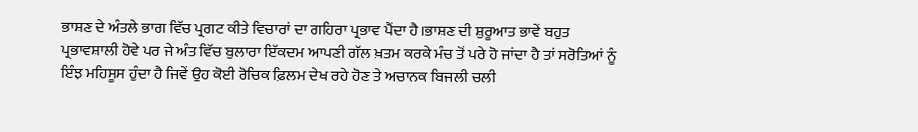ਭਾਸ਼ਣ ਦੇ ਅੰਤਲੇ ਭਾਗ ਵਿੱਚ ਪ੍ਰਗਟ ਕੀਤੇ ਵਿਚਾਰਾਂ ਦਾ ਗਹਿਰਾ ਪ੍ਰਭਾਵ ਪੈਂਦਾ ਹੈ।ਭਾਸ਼ਣ ਦੀ ਸ਼ੁਰੂਆਤ ਭਾਵੇਂ ਬਹੁਤ ਪ੍ਰਭਾਵਸ਼ਾਲੀ ਹੋਵੇ ਪਰ ਜੇ ਅੰਤ ਵਿੱਚ ਬੁਲਾਰਾ ਇੱਕਦਮ ਆਪਣੀ ਗੱਲ ਖ਼ਤਮ ਕਰਕੇ ਮੰਚ ਤੋਂ ਪਰੇ ਹੋ ਜਾਂਦਾ ਹੈ ਤਾਂ ਸਰੋਤਿਆਂ ਨੂੰ ਇੰਝ ਮਹਿਸੂਸ ਹੁੰਦਾ ਹੈ ਜਿਵੇਂ ਉਹ ਕੋਈ ਰੋਚਿਕ ਫ਼ਿਲਮ ਦੇਖ ਰਹੇ ਹੋਣ ਤੇ ਅਚਾਨਕ ਬਿਜਲੀ ਚਲੀ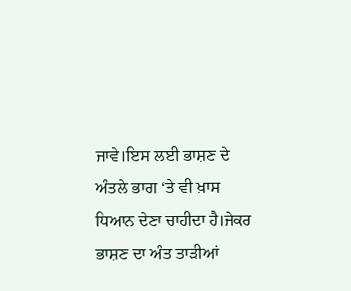ਜਾਵੇ।ਇਸ ਲਈ ਭਾਸ਼ਣ ਦੇ ਅੰਤਲੇ ਭਾਗ ‘ਤੇ ਵੀ ਖ਼ਾਸ ਧਿਆਨ ਦੇਣਾ ਚਾਹੀਦਾ ਹੈ।ਜੇਕਰ ਭਾਸ਼ਣ ਦਾ ਅੰਤ ਤਾੜੀਆਂ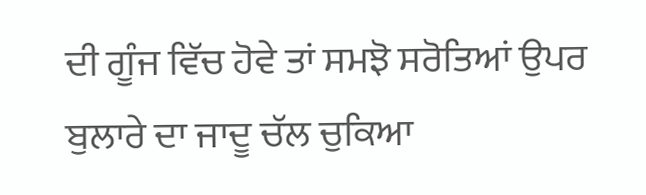ਦੀ ਗੂੰਜ ਵਿੱਚ ਹੋਵੇ ਤਾਂ ਸਮਝੋ ਸਰੋਤਿਆਂ ਉਪਰ ਬੁਲਾਰੇ ਦਾ ਜਾਦੂ ਚੱਲ ਚੁਕਿਆ